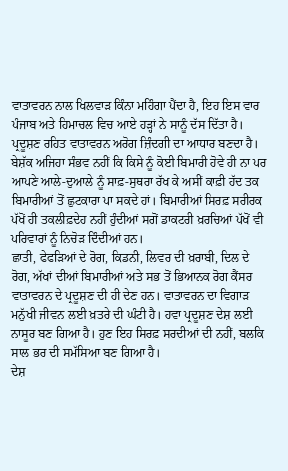ਵਾਤਾਵਰਨ ਨਾਲ ਖਿਲਵਾੜ ਕਿੰਨਾ ਮਹਿੰਗਾ ਪੈਂਦਾ ਹੈ, ਇਹ ਇਸ ਵਾਰ ਪੰਜਾਬ ਅਤੇ ਹਿਮਾਚਲ ਵਿਚ ਆਏ ਹੜ੍ਹਾਂ ਨੇ ਸਾਨੂੰ ਦੱਸ ਦਿੱਤਾ ਹੈ। ਪ੍ਰਦੂਸ਼ਣ ਰਹਿਤ ਵਾਤਾਵਰਨ ਅਰੋਗ ਜ਼ਿੰਦਗੀ ਦਾ ਆਧਾਰ ਬਣਦਾ ਹੈ। ਬੇਸ਼ੱਕ ਅਜਿਹਾ ਸੰਭਵ ਨਹੀਂ ਕਿ ਕਿਸੇ ਨੂੰ ਕੋਈ ਬਿਮਾਰੀ ਹੋਵੇ ਹੀ ਨਾ ਪਰ ਆਪਣੇ ਆਲੇ-ਦੁਆਲੇ ਨੂੰ ਸਾਫ਼-ਸੁਥਰਾ ਰੱਖ ਕੇ ਅਸੀਂ ਕਾਫ਼ੀ ਹੱਦ ਤਕ ਬਿਮਾਰੀਆਂ ਤੋਂ ਛੁਟਕਾਰਾ ਪਾ ਸਕਦੇ ਹਾਂ। ਬਿਮਾਰੀਆਂ ਸਿਰਫ਼ ਸਰੀਰਕ ਪੱਖੋਂ ਹੀ ਤਕਲੀਫ਼ਦੇਹ ਨਹੀਂ ਹੁੰਦੀਆਂ ਸਗੋਂ ਡਾਕਟਰੀ ਖ਼ਰਚਿਆਂ ਪੱਖੋਂ ਵੀ ਪਰਿਵਾਰਾਂ ਨੂੰ ਨਿਚੋੜ ਦਿੰਦੀਆਂ ਹਨ।
ਛਾਤੀ, ਫੇਫੜਿਆਂ ਦੇ ਰੋਗ, ਕਿਡਨੀ, ਲਿਵਰ ਦੀ ਖ਼ਰਾਬੀ, ਦਿਲ ਦੇ ਰੋਗ, ਅੱਖਾਂ ਦੀਆਂ ਬਿਮਾਰੀਆਂ ਅਤੇ ਸਭ ਤੋਂ ਭਿਆਨਕ ਰੋਗ ਕੈਂਸਰ ਵਾਤਾਵਰਨ ਦੇ ਪ੍ਰਦੂਸ਼ਣ ਦੀ ਹੀ ਦੇਣ ਹਨ। ਵਾਤਾਵਰਨ ਦਾ ਵਿਗਾੜ ਮਨੁੱਖੀ ਜੀਵਨ ਲਈ ਖ਼ਤਰੇ ਦੀ ਘੰਟੀ ਹੈ। ਹਵਾ ਪ੍ਰਦੂਸ਼ਣ ਦੇਸ਼ ਲਈ ਨਾਸੂਰ ਬਣ ਗਿਆ ਹੈ। ਹੁਣ ਇਹ ਸਿਰਫ਼ ਸਰਦੀਆਂ ਦੀ ਨਹੀਂ, ਬਲਕਿ ਸਾਲ ਭਰ ਦੀ ਸਮੱਸਿਆ ਬਣ ਗਿਆ ਹੈ।
ਦੇਸ਼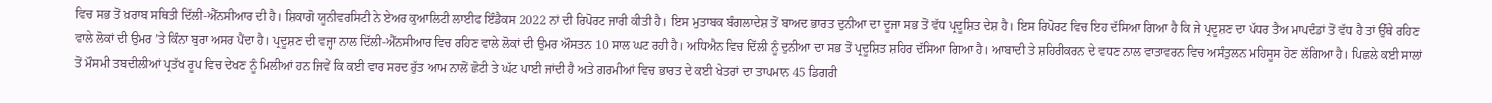ਵਿਚ ਸਭ ਤੋਂ ਖ਼ਰਾਬ ਸਥਿਤੀ ਦਿੱਲੀ-ਐੱਨਸੀਆਰ ਦੀ ਹੈ। ਸ਼ਿਕਾਗੋ ਯੂਨੀਵਰਸਿਟੀ ਨੇ ਏਅਰ ਕੁਆਲਿਟੀ ਲਾਈਫ ਇੰਡੈਕਸ 2022 ਨਾਂ ਦੀ ਰਿਪੋਰਟ ਜਾਰੀ ਕੀਤੀ ਹੈ। ਇਸ ਮੁਤਾਬਕ ਬੰਗਲਾਦੇਸ਼ ਤੋਂ ਬਾਅਦ ਭਾਰਤ ਦੁਨੀਆ ਦਾ ਦੂਜਾ ਸਭ ਤੋਂ ਵੱਧ ਪ੍ਰਦੂਸ਼ਿਤ ਦੇਸ਼ ਹੈ। ਇਸ ਰਿਪੋਰਟ ਵਿਚ ਇਹ ਦੱਸਿਆ ਗਿਆ ਹੈ ਕਿ ਜੇ ਪ੍ਰਦੂਸ਼ਣ ਦਾ ਪੱਧਰ ਤੈਅ ਮਾਪਦੰਡਾਂ ਤੋਂ ਵੱਧ ਹੈ ਤਾਂ ਉੱਥੇ ਰਹਿਣ ਵਾਲੇ ਲੋਕਾਂ ਦੀ ਉਮਰ ’ਤੇ ਕਿੰਨਾ ਬੁਰਾ ਅਸਰ ਪੈਂਦਾ ਹੈ। ਪ੍ਰਦੂਸ਼ਣ ਦੀ ਵਜ੍ਹਾ ਨਾਲ ਦਿੱਲੀ-ਐੱਨਸੀਆਰ ਵਿਚ ਰਹਿਣ ਵਾਲੇ ਲੋਕਾਂ ਦੀ ਉਮਰ ਔਸਤਨ 10 ਸਾਲ ਘਟ ਰਹੀ ਹੈ। ਅਧਿਐਨ ਵਿਚ ਦਿੱਲੀ ਨੂੰ ਦੁਨੀਆ ਦਾ ਸਭ ਤੋਂ ਪ੍ਰਦੂਸ਼ਿਤ ਸ਼ਹਿਰ ਦੱਸਿਆ ਗਿਆ ਹੈ। ਆਬਾਦੀ ਤੇ ਸ਼ਹਿਰੀਕਰਨ ਦੇ ਵਧਣ ਨਾਲ ਵਾਤਾਵਰਨ ਵਿਚ ਅਸੰਤੁਲਨ ਮਹਿਸੂਸ ਹੋਣ ਲੱਗਿਆ ਹੈ। ਪਿਛਲੇ ਕਈ ਸਾਲਾਂ ਤੋਂ ਮੌਸਮੀ ਤਬਦੀਲੀਆਂ ਪ੍ਰਤੱਖ ਰੂਪ ਵਿਚ ਦੇਖਣ ਨੂੰ ਮਿਲੀਆਂ ਹਨ ਜਿਵੇਂ ਕਿ ਕਈ ਵਾਰ ਸਰਦ ਰੁੱਤ ਆਮ ਨਾਲੋਂ ਛੋਟੀ ਤੇ ਘੱਟ ਪਾਈ ਜਾਂਦੀ ਹੈ ਅਤੇ ਗਰਮੀਆਂ ਵਿਚ ਭਾਰਤ ਦੇ ਕਈ ਖੇਤਰਾਂ ਦਾ ਤਾਪਮਾਨ 45 ਡਿਗਰੀ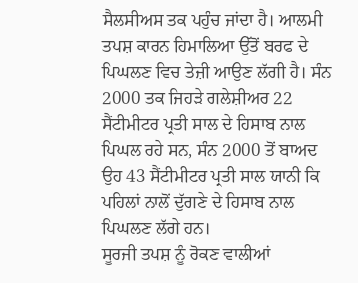ਸੈਲਸੀਅਸ ਤਕ ਪਹੁੰਚ ਜਾਂਦਾ ਹੈ। ਆਲਮੀ ਤਪਸ਼ ਕਾਰਨ ਹਿਮਾਲਿਆ ਉੱਤੋਂ ਬਰਫ ਦੇ ਪਿਘਲਣ ਵਿਚ ਤੇਜ਼ੀ ਆਉਣ ਲੱਗੀ ਹੈ। ਸੰਨ 2000 ਤਕ ਜਿਹੜੇ ਗਲੇਸ਼ੀਅਰ 22 ਸੈਂਟੀਮੀਟਰ ਪ੍ਰਤੀ ਸਾਲ ਦੇ ਹਿਸਾਬ ਨਾਲ ਪਿਘਲ ਰਹੇ ਸਨ, ਸੰਨ 2000 ਤੋਂ ਬਾਅਦ ਉਹ 43 ਸੈਂਟੀਮੀਟਰ ਪ੍ਰਤੀ ਸਾਲ ਯਾਨੀ ਕਿ ਪਹਿਲਾਂ ਨਾਲੋਂ ਦੁੱਗਣੇ ਦੇ ਹਿਸਾਬ ਨਾਲ ਪਿਘਲਣ ਲੱਗੇ ਹਨ।
ਸੂਰਜੀ ਤਪਸ਼ ਨੂੰ ਰੋਕਣ ਵਾਲੀਆਂ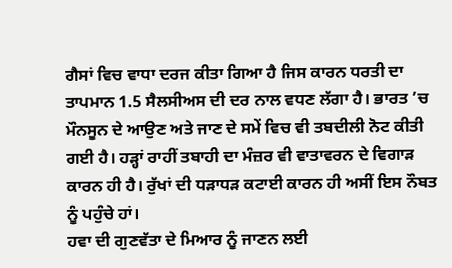ਗੈਸਾਂ ਵਿਚ ਵਾਧਾ ਦਰਜ ਕੀਤਾ ਗਿਆ ਹੈ ਜਿਸ ਕਾਰਨ ਧਰਤੀ ਦਾ ਤਾਪਮਾਨ 1.5 ਸੈਲਸੀਅਸ ਦੀ ਦਰ ਨਾਲ ਵਧਣ ਲੱਗਾ ਹੈ। ਭਾਰਤ ’ਚ ਮੌਨਸੂਨ ਦੇ ਆਉਣ ਅਤੇ ਜਾਣ ਦੇ ਸਮੇਂ ਵਿਚ ਵੀ ਤਬਦੀਲੀ ਨੋਟ ਕੀਤੀ ਗਈ ਹੈ। ਹੜ੍ਹਾਂ ਰਾਹੀਂ ਤਬਾਹੀ ਦਾ ਮੰਜ਼ਰ ਵੀ ਵਾਤਾਵਰਨ ਦੇ ਵਿਗਾੜ ਕਾਰਨ ਹੀ ਹੈ। ਰੁੱਖਾਂ ਦੀ ਧੜਾਧੜ ਕਟਾਈ ਕਾਰਨ ਹੀ ਅਸੀਂ ਇਸ ਨੌਬਤ ਨੂੰ ਪਹੁੰਚੇ ਹਾਂ।
ਹਵਾ ਦੀ ਗੁਣਵੱਤਾ ਦੇ ਮਿਆਰ ਨੂੰ ਜਾਣਨ ਲਈ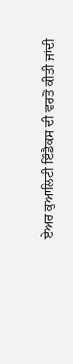ਏਅਰ ਕੁਆਲਿਟੀ ਇੰਡੈਕਸ ਦੀ ਵਰਤੋਂ ਕੀਤੀ ਜਾਂਦੀ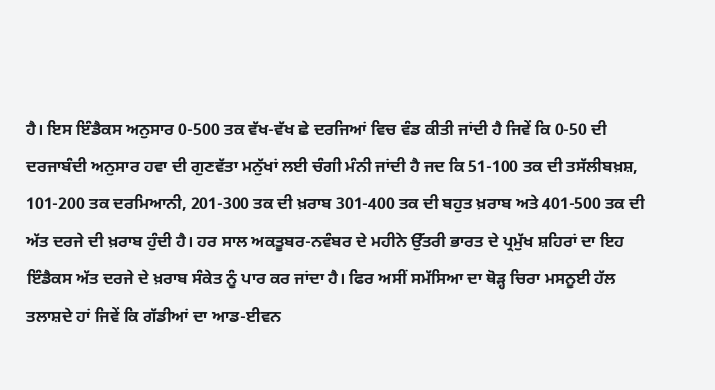ਹੈ। ਇਸ ਇੰਡੈਕਸ ਅਨੁਸਾਰ 0-500 ਤਕ ਵੱਖ-ਵੱਖ ਛੇ ਦਰਜਿਆਂ ਵਿਚ ਵੰਡ ਕੀਤੀ ਜਾਂਦੀ ਹੈ ਜਿਵੇਂ ਕਿ 0-50 ਦੀ ਦਰਜਾਬੰਦੀ ਅਨੁਸਾਰ ਹਵਾ ਦੀ ਗੁਣਵੱਤਾ ਮਨੁੱਖਾਂ ਲਈ ਚੰਗੀ ਮੰਨੀ ਜਾਂਦੀ ਹੈ ਜਦ ਕਿ 51-100 ਤਕ ਦੀ ਤਸੱਲੀਬਖ਼ਸ਼, 101-200 ਤਕ ਦਰਮਿਆਨੀ, 201-300 ਤਕ ਦੀ ਖ਼ਰਾਬ 301-400 ਤਕ ਦੀ ਬਹੁਤ ਖ਼ਰਾਬ ਅਤੇ 401-500 ਤਕ ਦੀ ਅੱਤ ਦਰਜੇ ਦੀ ਖ਼ਰਾਬ ਹੁੰਦੀ ਹੈ। ਹਰ ਸਾਲ ਅਕਤੂਬਰ-ਨਵੰਬਰ ਦੇ ਮਹੀਨੇ ਉੱਤਰੀ ਭਾਰਤ ਦੇ ਪ੍ਰਮੁੱਖ ਸ਼ਹਿਰਾਂ ਦਾ ਇਹ ਇੰਡੈਕਸ ਅੱਤ ਦਰਜੇ ਦੇ ਖ਼ਰਾਬ ਸੰਕੇਤ ਨੂੰ ਪਾਰ ਕਰ ਜਾਂਦਾ ਹੈ। ਫਿਰ ਅਸੀਂ ਸਮੱਸਿਆ ਦਾ ਥੋੜ੍ਹ ਚਿਰਾ ਮਸਨੂਈ ਹੱਲ ਤਲਾਸ਼ਦੇ ਹਾਂ ਜਿਵੇਂ ਕਿ ਗੱਡੀਆਂ ਦਾ ਆਡ-ਈਵਨ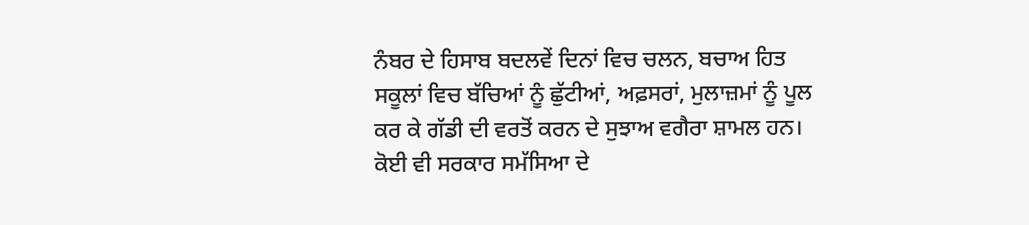ਨੰਬਰ ਦੇ ਹਿਸਾਬ ਬਦਲਵੇਂ ਦਿਨਾਂ ਵਿਚ ਚਲਨ, ਬਚਾਅ ਹਿਤ ਸਕੂਲਾਂ ਵਿਚ ਬੱਚਿਆਂ ਨੂੰ ਛੁੱਟੀਆਂ, ਅਫ਼ਸਰਾਂ, ਮੁਲਾਜ਼ਮਾਂ ਨੂੰ ਪੂਲ ਕਰ ਕੇ ਗੱਡੀ ਦੀ ਵਰਤੋਂ ਕਰਨ ਦੇ ਸੁਝਾਅ ਵਗੈਰਾ ਸ਼ਾਮਲ ਹਨ। ਕੋਈ ਵੀ ਸਰਕਾਰ ਸਮੱਸਿਆ ਦੇ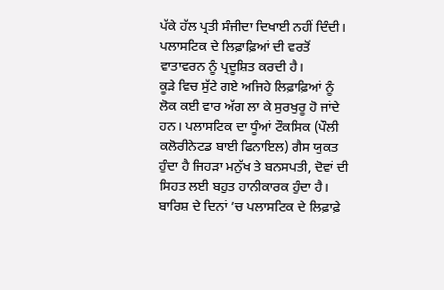ਪੱਕੇ ਹੱਲ ਪ੍ਰਤੀ ਸੰਜੀਦਾ ਦਿਖਾਈ ਨਹੀਂ ਦਿੰਦੀ। ਪਲਾਸਟਿਕ ਦੇ ਲਿਫ਼ਾਫ਼ਿਆਂ ਦੀ ਵਰਤੋਂ ਵਾਤਾਵਰਨ ਨੂੰ ਪ੍ਰਦੂਸ਼ਿਤ ਕਰਦੀ ਹੈ।
ਕੂੜੇ ਵਿਚ ਸੁੱਟੇ ਗਏ ਅਜਿਹੇ ਲਿਫ਼ਾਫ਼ਿਆਂ ਨੂੰ ਲੋਕ ਕਈ ਵਾਰ ਅੱਗ ਲਾ ਕੇ ਸੁਰਖੁਰੂ ਹੋ ਜਾਂਦੇ ਹਨ। ਪਲਾਸਟਿਕ ਦਾ ਧੂੰਆਂ ਟੌਕਸਿਕ (ਪੌਲੀ ਕਲੋਰੀਨੇਟਡ ਬਾਈ ਫਿਨਾਇਲ) ਗੈਸ ਯੁਕਤ ਹੁੰਦਾ ਹੈ ਜਿਹੜਾ ਮਨੁੱਖ ਤੇ ਬਨਸਪਤੀ, ਦੋਵਾਂ ਦੀ ਸਿਹਤ ਲਈ ਬਹੁਤ ਹਾਨੀਕਾਰਕ ਹੁੰਦਾ ਹੈ।
ਬਾਰਿਸ਼ ਦੇ ਦਿਨਾਂ ’ਚ ਪਲਾਸਟਿਕ ਦੇ ਲਿਫ਼ਾਫ਼ੇ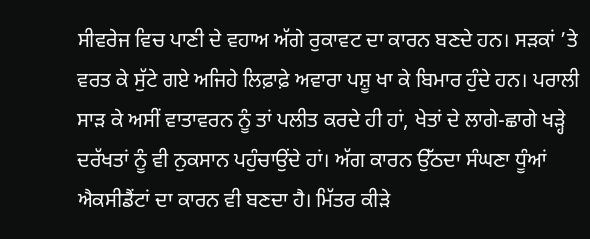ਸੀਵਰੇਜ ਵਿਚ ਪਾਣੀ ਦੇ ਵਹਾਅ ਅੱਗੇ ਰੁਕਾਵਟ ਦਾ ਕਾਰਨ ਬਣਦੇ ਹਨ। ਸੜਕਾਂ ’ਤੇ ਵਰਤ ਕੇ ਸੁੱਟੇ ਗਏ ਅਜਿਹੇ ਲਿਫ਼ਾਫ਼ੇ ਅਵਾਰਾ ਪਸ਼ੂ ਖਾ ਕੇ ਬਿਮਾਰ ਹੁੰਦੇ ਹਨ। ਪਰਾਲੀ ਸਾੜ ਕੇ ਅਸੀਂ ਵਾਤਾਵਰਨ ਨੂੰ ਤਾਂ ਪਲੀਤ ਕਰਦੇ ਹੀ ਹਾਂ, ਖੇਤਾਂ ਦੇ ਲਾਗੇ-ਛਾਗੇ ਖੜ੍ਹੇ ਦਰੱਖਤਾਂ ਨੂੰ ਵੀ ਨੁਕਸਾਨ ਪਹੁੰਚਾਉਂਦੇ ਹਾਂ। ਅੱਗ ਕਾਰਨ ਉੱਠਦਾ ਸੰਘਣਾ ਧੂੰਆਂ ਐਕਸੀਡੈਂਟਾਂ ਦਾ ਕਾਰਨ ਵੀ ਬਣਦਾ ਹੈ। ਮਿੱਤਰ ਕੀੜੇ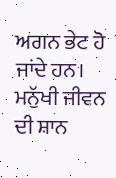ਅਗਨ ਭੇਟ ਹੋ ਜਾਂਦੇ ਹਨ। ਮਨੁੱਖੀ ਜੀਵਨ ਦੀ ਸ਼ਾਨ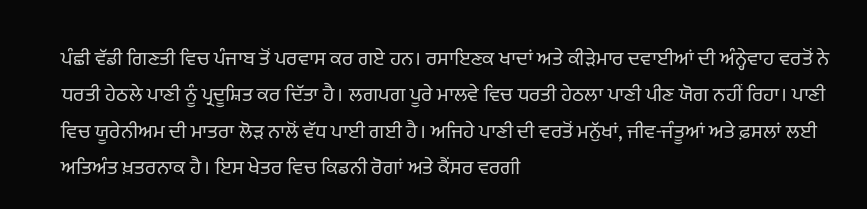ਪੰਛੀ ਵੱਡੀ ਗਿਣਤੀ ਵਿਚ ਪੰਜਾਬ ਤੋਂ ਪਰਵਾਸ ਕਰ ਗਏ ਹਨ। ਰਸਾਇਣਕ ਖਾਦਾਂ ਅਤੇ ਕੀੜੇਮਾਰ ਦਵਾਈਆਂ ਦੀ ਅੰਨ੍ਹੇਵਾਹ ਵਰਤੋਂ ਨੇ ਧਰਤੀ ਹੇਠਲੇ ਪਾਣੀ ਨੂੰ ਪ੍ਰਦੂਸ਼ਿਤ ਕਰ ਦਿੱਤਾ ਹੈ। ਲਗਪਗ ਪੂਰੇ ਮਾਲਵੇ ਵਿਚ ਧਰਤੀ ਹੇਠਲਾ ਪਾਣੀ ਪੀਣ ਯੋਗ ਨਹੀਂ ਰਿਹਾ। ਪਾਣੀ ਵਿਚ ਯੂਰੇਨੀਅਮ ਦੀ ਮਾਤਰਾ ਲੋੜ ਨਾਲੋਂ ਵੱਧ ਪਾਈ ਗਈ ਹੈ। ਅਜਿਹੇ ਪਾਣੀ ਦੀ ਵਰਤੋਂ ਮਨੁੱਖਾਂ, ਜੀਵ-ਜੰਤੂਆਂ ਅਤੇ ਫ਼ਸਲਾਂ ਲਈ ਅਤਿਅੰਤ ਖ਼ਤਰਨਾਕ ਹੈ। ਇਸ ਖੇਤਰ ਵਿਚ ਕਿਡਨੀ ਰੋਗਾਂ ਅਤੇ ਕੈਂਸਰ ਵਰਗੀ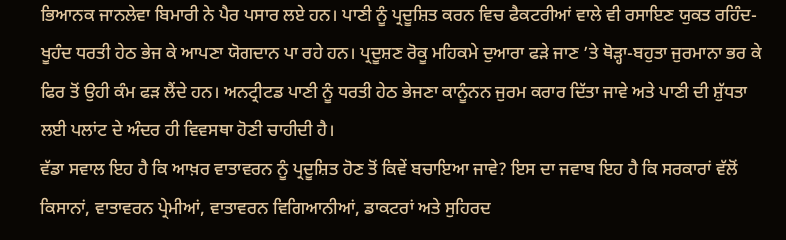ਭਿਆਨਕ ਜਾਨਲੇਵਾ ਬਿਮਾਰੀ ਨੇ ਪੈਰ ਪਸਾਰ ਲਏ ਹਨ। ਪਾਣੀ ਨੂੰ ਪ੍ਰਦੂਸ਼ਿਤ ਕਰਨ ਵਿਚ ਫੈਕਟਰੀਆਂ ਵਾਲੇ ਵੀ ਰਸਾਇਣ ਯੁਕਤ ਰਹਿੰਦ-ਖੂਹੰਦ ਧਰਤੀ ਹੇਠ ਭੇਜ ਕੇ ਆਪਣਾ ਯੋਗਦਾਨ ਪਾ ਰਹੇ ਹਨ। ਪ੍ਰਦੂਸ਼ਣ ਰੋਕੂ ਮਹਿਕਮੇ ਦੁਆਰਾ ਫੜੇ ਜਾਣ ’ਤੇ ਥੋੜ੍ਹਾ-ਬਹੁਤਾ ਜੁਰਮਾਨਾ ਭਰ ਕੇ ਫਿਰ ਤੋਂ ਉਹੀ ਕੰਮ ਫੜ ਲੈਂਦੇ ਹਨ। ਅਨਟ੍ਰੀਟਡ ਪਾਣੀ ਨੂੰ ਧਰਤੀ ਹੇਠ ਭੇਜਣਾ ਕਾਨੂੰਨਨ ਜੁਰਮ ਕਰਾਰ ਦਿੱਤਾ ਜਾਵੇ ਅਤੇ ਪਾਣੀ ਦੀ ਸ਼ੁੱਧਤਾ ਲਈ ਪਲਾਂਟ ਦੇ ਅੰਦਰ ਹੀ ਵਿਵਸਥਾ ਹੋਣੀ ਚਾਹੀਦੀ ਹੈ।
ਵੱਡਾ ਸਵਾਲ ਇਹ ਹੈ ਕਿ ਆਖ਼ਰ ਵਾਤਾਵਰਨ ਨੂੰ ਪ੍ਰਦੂਸ਼ਿਤ ਹੋਣ ਤੋਂ ਕਿਵੇਂ ਬਚਾਇਆ ਜਾਵੇ? ਇਸ ਦਾ ਜਵਾਬ ਇਹ ਹੈ ਕਿ ਸਰਕਾਰਾਂ ਵੱਲੋਂ ਕਿਸਾਨਾਂ, ਵਾਤਾਵਰਨ ਪ੍ਰੇਮੀਆਂ, ਵਾਤਾਵਰਨ ਵਿਗਿਆਨੀਆਂ, ਡਾਕਟਰਾਂ ਅਤੇ ਸੁਹਿਰਦ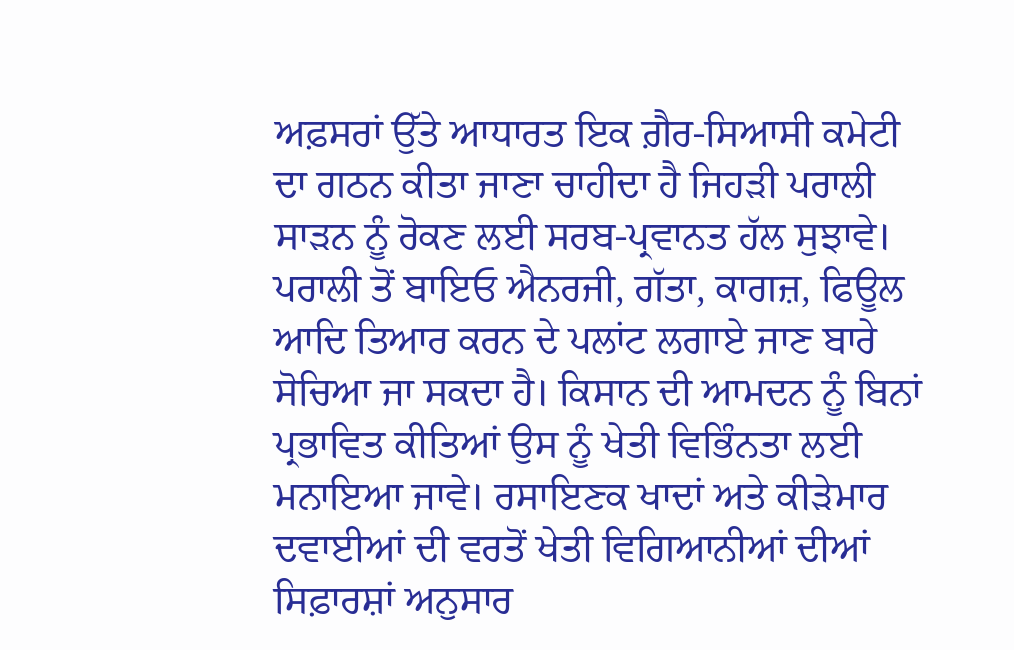ਅਫ਼ਸਰਾਂ ਉੱਤੇ ਆਧਾਰਤ ਇਕ ਗ਼ੈਰ-ਸਿਆਸੀ ਕਮੇਟੀ ਦਾ ਗਠਨ ਕੀਤਾ ਜਾਣਾ ਚਾਹੀਦਾ ਹੈ ਜਿਹੜੀ ਪਰਾਲੀ ਸਾੜਨ ਨੂੰ ਰੋਕਣ ਲਈ ਸਰਬ-ਪ੍ਰਵਾਨਤ ਹੱਲ ਸੁਝਾਵੇ। ਪਰਾਲੀ ਤੋਂ ਬਾਇਓ ਐਨਰਜੀ, ਗੱਤਾ, ਕਾਗਜ਼, ਫਿਊਲ ਆਦਿ ਤਿਆਰ ਕਰਨ ਦੇ ਪਲਾਂਟ ਲਗਾਏ ਜਾਣ ਬਾਰੇ ਸੋਚਿਆ ਜਾ ਸਕਦਾ ਹੈ। ਕਿਸਾਨ ਦੀ ਆਮਦਨ ਨੂੰ ਬਿਨਾਂ ਪ੍ਰਭਾਵਿਤ ਕੀਤਿਆਂ ਉਸ ਨੂੰ ਖੇਤੀ ਵਿਭਿੰਨਤਾ ਲਈ ਮਨਾਇਆ ਜਾਵੇ। ਰਸਾਇਣਕ ਖਾਦਾਂ ਅਤੇ ਕੀੜੇਮਾਰ ਦਵਾਈਆਂ ਦੀ ਵਰਤੋਂ ਖੇਤੀ ਵਿਗਿਆਨੀਆਂ ਦੀਆਂ ਸਿਫ਼ਾਰਸ਼ਾਂ ਅਨੁਸਾਰ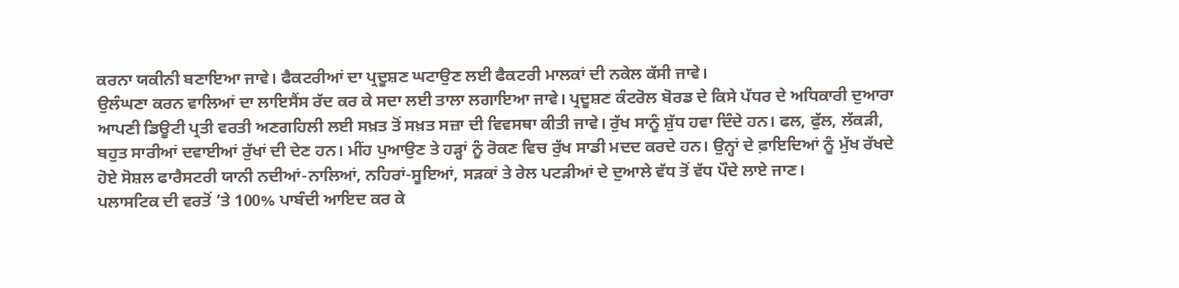ਕਰਨਾ ਯਕੀਨੀ ਬਣਾਇਆ ਜਾਵੇ। ਫੈਕਟਰੀਆਂ ਦਾ ਪ੍ਰਦੂਸ਼ਣ ਘਟਾਉਣ ਲਈ ਫੈਕਟਰੀ ਮਾਲਕਾਂ ਦੀ ਨਕੇਲ ਕੱਸੀ ਜਾਵੇ।
ਉਲੰਘਣਾ ਕਰਨ ਵਾਲਿਆਂ ਦਾ ਲਾਇਸੈਂਸ ਰੱਦ ਕਰ ਕੇ ਸਦਾ ਲਈ ਤਾਲਾ ਲਗਾਇਆ ਜਾਵੇ। ਪ੍ਰਦੂਸ਼ਣ ਕੰਟਰੋਲ ਬੋਰਡ ਦੇ ਕਿਸੇ ਪੱਧਰ ਦੇ ਅਧਿਕਾਰੀ ਦੁਆਰਾ ਆਪਣੀ ਡਿਊਟੀ ਪ੍ਰਤੀ ਵਰਤੀ ਅਣਗਹਿਲੀ ਲਈ ਸਖ਼ਤ ਤੋਂ ਸਖ਼ਤ ਸਜ਼ਾ ਦੀ ਵਿਵਸਥਾ ਕੀਤੀ ਜਾਵੇ। ਰੁੱਖ ਸਾਨੂੰ ਸ਼ੁੱਧ ਹਵਾ ਦਿੰਦੇ ਹਨ। ਫਲ, ਫੁੱਲ, ਲੱਕੜੀ, ਬਹੁਤ ਸਾਰੀਆਂ ਦਵਾਈਆਂ ਰੁੱਖਾਂ ਦੀ ਦੇਣ ਹਨ। ਮੀਂਹ ਪੁਆਉਣ ਤੇ ਹੜ੍ਹਾਂ ਨੂੰ ਰੋਕਣ ਵਿਚ ਰੁੱਖ ਸਾਡੀ ਮਦਦ ਕਰਦੇ ਹਨ। ਉਨ੍ਹਾਂ ਦੇ ਫ਼ਾਇਦਿਆਂ ਨੂੰ ਮੁੱਖ ਰੱਖਦੇ ਹੋਏ ਸੋਸ਼ਲ ਫਾਰੈਸਟਰੀ ਯਾਨੀ ਨਦੀਆਂ-ਨਾਲਿਆਂ, ਨਹਿਰਾਂ-ਸੂਇਆਂ, ਸੜਕਾਂ ਤੇ ਰੇਲ ਪਟੜੀਆਂ ਦੇ ਦੁਆਲੇ ਵੱਧ ਤੋਂ ਵੱਧ ਪੌਦੇ ਲਾਏ ਜਾਣ।
ਪਲਾਸਟਿਕ ਦੀ ਵਰਤੋਂ ’ਤੇ 100% ਪਾਬੰਦੀ ਆਇਦ ਕਰ ਕੇ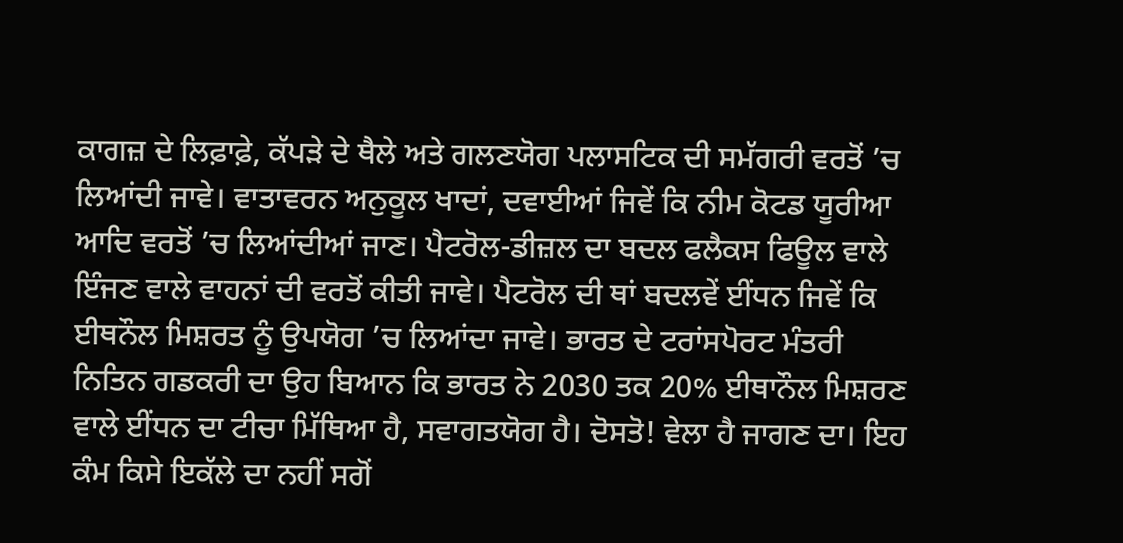ਕਾਗਜ਼ ਦੇ ਲਿਫ਼ਾਫ਼ੇ, ਕੱਪੜੇ ਦੇ ਥੈਲੇ ਅਤੇ ਗਲਣਯੋਗ ਪਲਾਸਟਿਕ ਦੀ ਸਮੱਗਰੀ ਵਰਤੋਂ ’ਚ ਲਿਆਂਦੀ ਜਾਵੇ। ਵਾਤਾਵਰਨ ਅਨੁਕੂਲ ਖਾਦਾਂ, ਦਵਾਈਆਂ ਜਿਵੇਂ ਕਿ ਨੀਮ ਕੋਟਡ ਯੂਰੀਆ ਆਦਿ ਵਰਤੋਂ ’ਚ ਲਿਆਂਦੀਆਂ ਜਾਣ। ਪੈਟਰੋਲ-ਡੀਜ਼ਲ ਦਾ ਬਦਲ ਫਲੈਕਸ ਫਿਊਲ ਵਾਲੇ ਇੰਜਣ ਵਾਲੇ ਵਾਹਨਾਂ ਦੀ ਵਰਤੋਂ ਕੀਤੀ ਜਾਵੇ। ਪੈਟਰੋਲ ਦੀ ਥਾਂ ਬਦਲਵੇਂ ਈਂਧਨ ਜਿਵੇਂ ਕਿ ਈਥਨੌਲ ਮਿਸ਼ਰਤ ਨੂੰ ਉਪਯੋਗ ’ਚ ਲਿਆਂਦਾ ਜਾਵੇ। ਭਾਰਤ ਦੇ ਟਰਾਂਸਪੋਰਟ ਮੰਤਰੀ ਨਿਤਿਨ ਗਡਕਰੀ ਦਾ ਉਹ ਬਿਆਨ ਕਿ ਭਾਰਤ ਨੇ 2030 ਤਕ 20% ਈਥਾਨੌਲ ਮਿਸ਼ਰਣ ਵਾਲੇ ਈਂਧਨ ਦਾ ਟੀਚਾ ਮਿੱਥਿਆ ਹੈ, ਸਵਾਗਤਯੋਗ ਹੈ। ਦੋਸਤੋ! ਵੇਲਾ ਹੈ ਜਾਗਣ ਦਾ। ਇਹ ਕੰਮ ਕਿਸੇ ਇਕੱਲੇ ਦਾ ਨਹੀਂ ਸਗੋਂ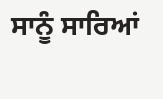ਸਾਨੂੰ ਸਾਰਿਆਂ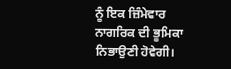ਨੂੰ ਇਕ ਜ਼ਿੰਮੇਵਾਰ ਨਾਗਰਿਕ ਦੀ ਭੂਮਿਕਾ ਨਿਭਾਉਣੀ ਹੋਵੇਗੀ।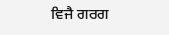ਵਿਜੈ ਗਰਗ